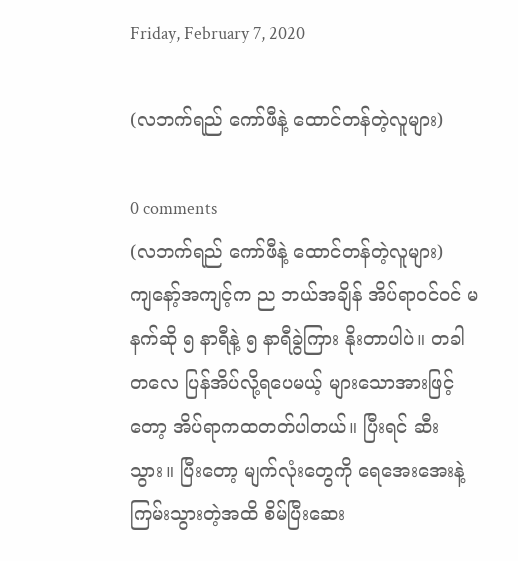Friday, February 7, 2020

(လဘက်ရည် ကော်ဖီနဲ့ ထောင်တန်တဲ့လူများ)

0 comments
(လဘက်ရည် ကော်ဖီနဲ့ ထောင်တန်တဲ့လူများ)
ကျနော့်အကျင့်က ည ဘယ်အချိန် အိပ်ရာဝင်ဝင် မနက်ဆို ၅ နာရီနဲ့ ၅ နာရီခွဲကြား နိုးတာပါပဲ။ တခါတလေ ပြန်အိပ်လို့ရပေမယ့် များသောအားဖြင့်တော့ အိပ်ရာကထတတ်ပါတယ်။ ပြီးရင် ဆီးသွား။ ပြီးတော့ မျက်လုံးတွေကို ရေအေးအေးနဲ့ ကြမ်းသွားတဲ့အထိ စိမ်ပြီးဆေး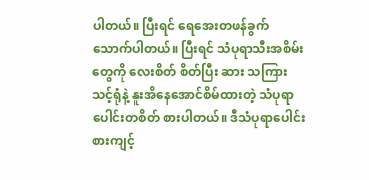ပါတယ်။ ပြီးရင် ရေအေးတဖန်ခွက်သောက်ပါတယ်။ ပြီးရင် သံပုရာသီးအစိမ်းတွေကို လေးစိတ် စိတ်ပြီး ဆား သကြား သင့်ရုံနဲ့ နူးအိနေအောင်စိမ်ထားတဲ့ သံပုရာပေါင်းတစိတ် စားပါတယ်။ ဒီသံပုရာပေါင်း စားကျင့်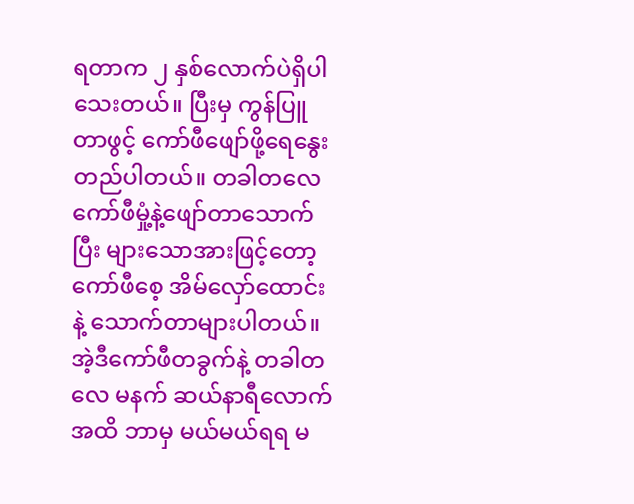ရတာက ၂ နှစ်လောက်ပဲရှိပါသေးတယ်။ ပြီးမှ ကွန်ပြူတာဖွင့် ကော်ဖီဖျော်ဖို့ရေနွေးတည်ပါတယ်။ တခါတလေ ကော်ဖီမှုံ့နဲ့ဖျော်တာသောက်ပြီး များသောအားဖြင့်တော့ ကော်ဖီစေ့ အိမ်လှော်ထောင်းနဲ့ သောက်တာများပါတယ်။ အဲ့ဒီကော်ဖီတခွက်နဲ့ တခါတလေ မနက် ဆယ်နာရီလောက်အထိ ဘာမှ မယ်မယ်ရရ မ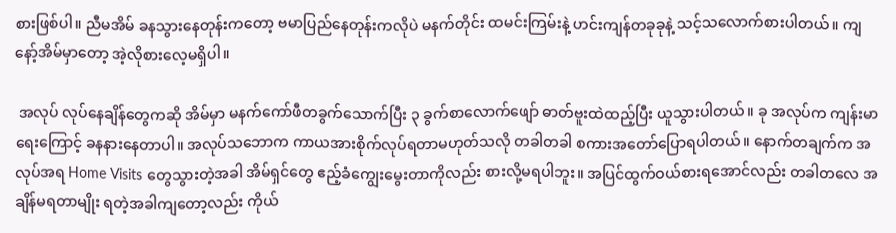စားဖြစ်ပါ။ ညီမအိမ် ခနသွားနေတုန်းကတော့ ဗမာပြည်နေတုန်းကလိုပဲ မနက်တိုင်း ထမင်းကြမ်းနဲ့ ဟင်းကျန်တခုခုနဲ့ သင့်သလောက်စားပါတယ်။ ကျနော့်အိမ်မှာတော့ အဲ့လိုစားလေ့မရှိပါ။

 အလုပ် လုပ်နေချိန်တွေကဆို အိမ်မှာ မနက်ကော်ဖီတခွက်သောက်ပြီး ၃ ခွက်စာလောက်ဖျော် ဓာတ်ဗူးထဲထည့်ပြီး ယူသွားပါတယ်။ ခု အလုပ်က ကျန်းမာရေးကြောင့် ခနနားနေတာပါ။ အလုပ်သဘောက ကာယအားစိုက်လုပ်ရတာမဟုတ်သလို တခါတခါ စကားအတော်ပြောရပါတယ်။ နောက်တချက်က အလုပ်အရ Home Visits တွေသွားတဲ့အခါ အိမ်ရှင်တွေ ဧည့်ခံကျွေးမွေးတာကိုလည်း စားလို့မရပါဘူး။ အပြင်ထွက်ဝယ်စားရအောင်လည်း တခါတလေ အချိန်မရတာမျိုး ရတဲ့အခါကျတော့လည်း ကိုယ်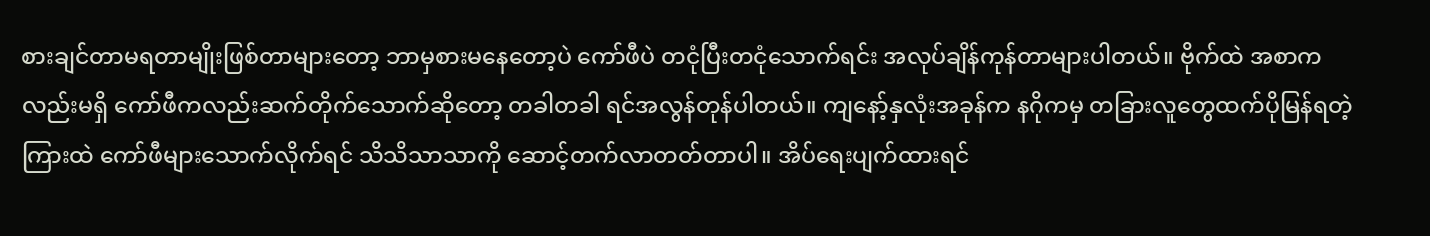စားချင်တာမရတာမျိုးဖြစ်တာများတော့ ဘာမှစားမနေတော့ပဲ ကော်ဖီပဲ တငုံပြီးတငုံသောက်ရင်း အလုပ်ချိန်ကုန်တာများပါတယ်။ ဗိုက်ထဲ အစာကလည်းမရှိ ကော်ဖီကလည်းဆက်တိုက်သောက်ဆိုတော့ တခါတခါ ရင်အလွန်တုန်ပါတယ်။ ကျနော့်နှလုံးအခုန်က နဂိုကမှ တခြားလူတွေထက်ပိုမြန်ရတဲ့ကြားထဲ ကော်ဖီများသောက်လိုက်ရင် သိသိသာသာကို ဆောင့်တက်လာတတ်တာပါ။ အိပ်ရေးပျက်ထားရင်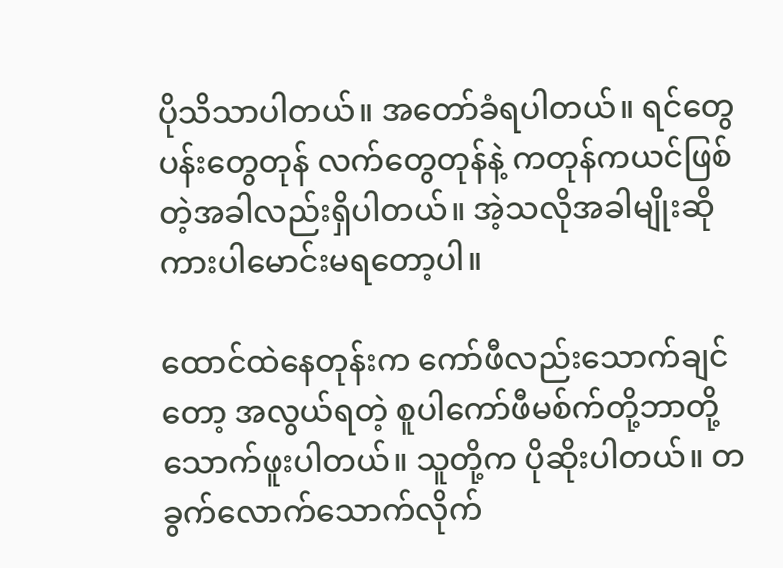ပိုသိသာပါတယ်။ အတော်ခံရပါတယ်။ ရင်တွေပန်းတွေတုန် လက်တွေတုန်နဲ့ ကတုန်ကယင်ဖြစ်တဲ့အခါလည်းရှိပါတယ်။ အဲ့သလိုအခါမျိုးဆို ကားပါမောင်းမရတော့ပါ။

ထောင်ထဲနေတုန်းက ကော်ဖီလည်းသောက်ချင်တော့ အလွယ်ရတဲ့ စူပါကော်ဖီမစ်က်တို့ဘာတို့ သောက်ဖူးပါတယ်။ သူတို့က ပိုဆိုးပါတယ်။ တခွက်လောက်သောက်လိုက်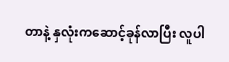တာနဲ့ နှလုံးကဆောင့်ခုန်လာပြီး လူပါ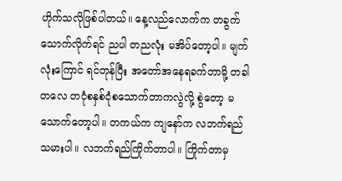ဟိုက်သလိုဖြစ်ပါတယ်။ နေ့လည်လောက်က တခွက်သောက်လိုက်ရင် ညပါ တညလုံး မအိပ်တော့ပါ။ မျက်လုံးကြောင် ရင်တုန်ပြီး အတော်အနေရခက်တာမို့ တခါတလေ တငုံစနှစ်ငုံစသောက်တာကလွဲလို့ စွဲတော့ မသောက်တော့ပါ။ တကယ်က ကျနော်က လဘက်ရည်သမားပါ။ လဘက်ရည်ကြိုက်တာပါ။ ကြိုက်တာမှ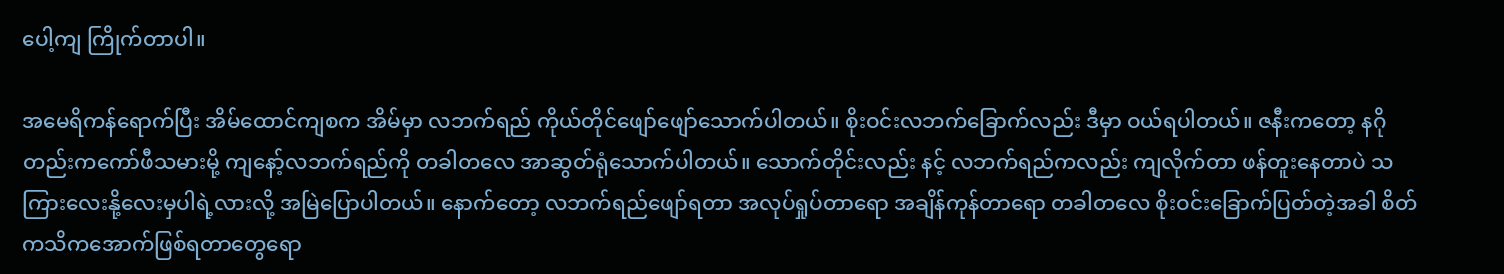ပေါ့ကျ ကြိုက်တာပါ။

အမေရိကန်ရောက်ပြီး အိမ်ထောင်ကျစက အိမ်မှာ လဘက်ရည် ကိုယ်တိုင်ဖျော်ဖျော်သောက်ပါတယ်။ စိုးဝင်းလဘက်ခြောက်လည်း ဒီမှာ ဝယ်ရပါတယ်။ ဇနီးကတော့ နဂိုတည်းကကော်ဖီသမားမို့ ကျနော့်လဘက်ရည်ကို တခါတလေ အာဆွတ်ရုံသောက်ပါတယ်။ သောက်တိုင်းလည်း နင့် လဘက်ရည်ကလည်း ကျလိုက်တာ ဖန်တူးနေတာပဲ သကြားလေးနို့လေးမှပါရဲ့လားလို့ အမြဲပြောပါတယ်။ နောက်တော့ လဘက်ရည်ဖျော်ရတာ အလုပ်ရှုပ်တာရော အချိန်ကုန်တာရော တခါတလေ စိုးဝင်းခြောက်ပြတ်တဲ့အခါ စိတ်ကသိကအောက်ဖြစ်ရတာတွေရော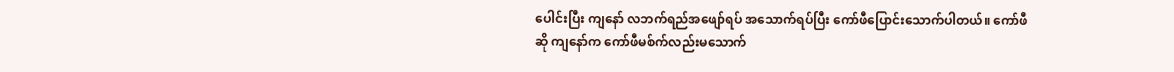ပေါင်းပြီး ကျနော် လဘက်ရည်အဖျော်ရပ် အသောက်ရပ်ပြီး ကော်ဖီပြောင်းသောက်ပါတယ်။ ကော်ဖီဆို ကျနော်က ကော်ဖီမစ်က်လည်းမသောက်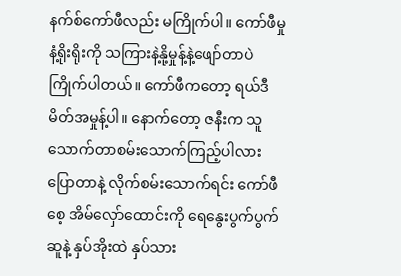နက်စ်ကော်ဖီလည်း မကြိုက်ပါ။ ကော်ဖီမှုနံ့ရိုးရိုးကို သကြားနဲ့နို့မှုန့်နဲ့ဖျော်တာပဲကြိုက်ပါတယ်။ ကော်ဖီကတော့ ရယ်ဒီမိတ်အမှုန့်ပါ။ နောက်တော့ ဇနီးက သူသောက်တာစမ်းသောက်ကြည့်ပါလားပြောတာနဲ့ လိုက်စမ်းသောက်ရင်း ကော်ဖီစေ့ အိမ်လှော်ထောင်းကို ရေနွေးပွက်ပွက်ဆူနဲ့ နှပ်အိုးထဲ နှပ်သား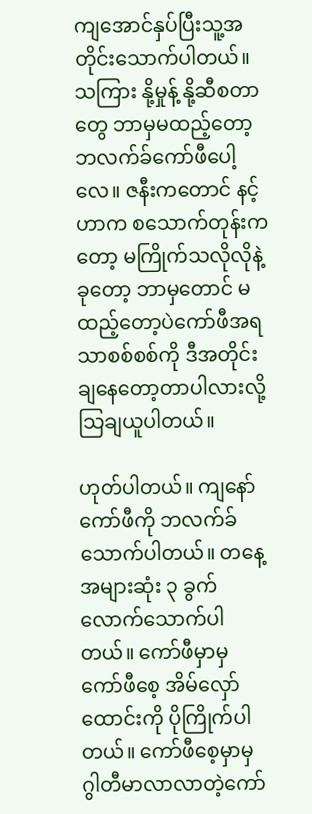ကျအောင်နှပ်ပြီးသူ့အတိုင်းသောက်ပါတယ်။ သကြား နို့မှုန့် နို့ဆီစတာတွေ ဘာမှမထည့်တော့ ဘလက်ခ်ကော်ဖီပေါ့လေ။ ဇနီးကတောင် နင့်ဟာက စသောက်တုန်းကတော့ မကြိုက်သလိုလိုနဲ့ ခုတော့ ဘာမှတောင် မထည့်တော့ပဲကော်ဖီအရသာစစ်စစ်ကို ဒီအတိုင်း ချနေတော့တာပါလားလို့ သြချယူပါတယ်။

ဟုတ်ပါတယ်။ ကျနော် ကော်ဖီကို ဘလက်ခ်သောက်ပါတယ်။ တနေ့ အများဆုံး ၃ ခွက်လောက်သောက်ပါတယ်။ ကော်ဖီမှာမှ ကော်ဖီစေ့ အိမ်လှော်ထောင်းကို ပိုကြိုက်ပါတယ်။ ကော်ဖီစေ့မှာမှ ဂွါတီမာလာလာတဲ့ကော်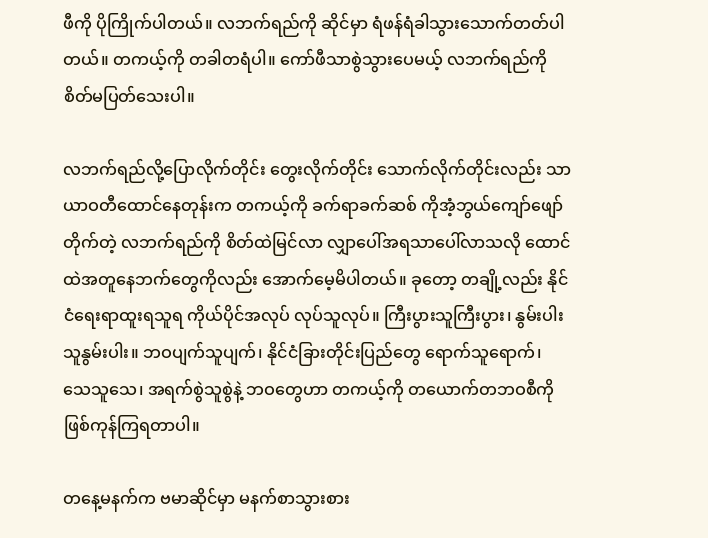ဖီကို ပိုကြိုက်ပါတယ်။ လဘက်ရည်ကို ဆိုင်မှာ ရံဖန်ရံခါသွားသောက်တတ်ပါတယ်။ တကယ့်ကို တခါတရံပါ။ ကော်ဖီသာစွဲသွားပေမယ့် လဘက်ရည်ကို စိတ်မပြတ်သေးပါ။

လဘက်ရည်လို့ပြောလိုက်တိုင်း တွေးလိုက်တိုင်း သောက်လိုက်တိုင်းလည်း သာယာဝတီထောင်နေတုန်းက တကယ့်ကို ခက်ရာခက်ဆစ် ကိုအံ့ဘွယ်ကျော်ဖျော်တိုက်တဲ့ လဘက်ရည်ကို စိတ်ထဲမြင်လာ လျှာပေါ်အရသာပေါ်လာသလို ထောင်ထဲအတူနေဘက်တွေကိုလည်း အောက်မေ့မိပါတယ်။ ခုတော့ တချို့လည်း နိုင်ငံရေးရာထူးရသူရ ကိုယ်ပိုင်အလုပ် လုပ်သူလုပ်။ ကြီးပွားသူကြီးပွား၊ နွမ်းပါးသူနွမ်းပါး။ ဘဝပျက်သူပျက်၊ နိုင်ငံခြားတိုင်းပြည်တွေ ရောက်သူရောက်၊ သေသူသေ၊ အရက်စွဲသူစွဲနဲ့ ဘဝတွေဟာ တကယ့်ကို တယောက်တဘဝစီကို ဖြစ်ကုန်ကြရတာပါ။

တနေ့မနက်က ဗမာဆိုင်မှာ မနက်စာသွားစား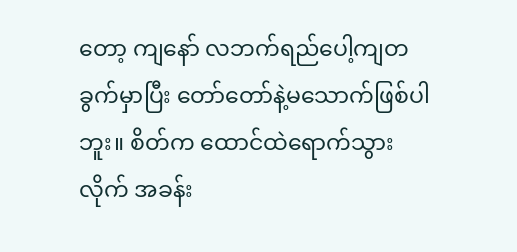တော့ ကျနော် လဘက်ရည်ပေါ့ကျတခွက်မှာပြီး တော်တော်နဲ့မသောက်ဖြစ်ပါဘူး။ စိတ်က ထောင်ထဲရောက်သွားလိုက် အခန်း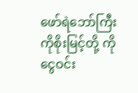ဖော်ရဲဘော်ကြီး ကိုစိုးမြင့်တို့ ကိုငွေဝင်း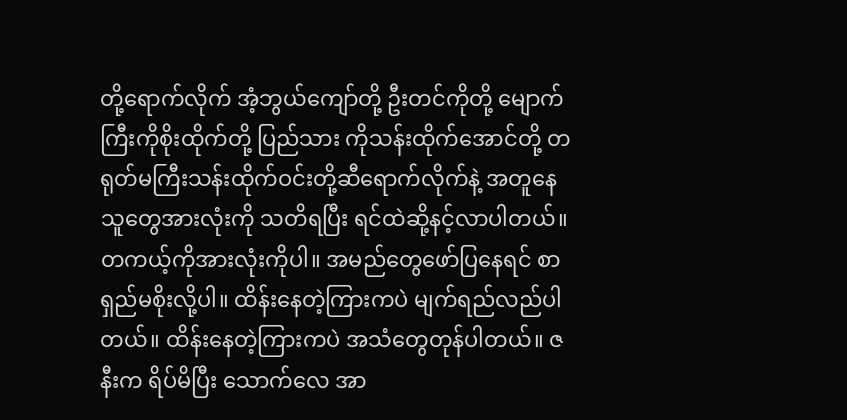တို့ရောက်လိုက် အံ့ဘွယ်ကျော်တို့ ဦးတင်ကိုတို့ မျောက်ကြီးကိုစိုးထိုက်တို့ ပြည်သား ကိုသန်းထိုက်အောင်တို့ တရုတ်မကြီးသန်းထိုက်ဝင်းတို့ဆီရောက်လိုက်နဲ့ အတူနေသူတွေအားလုံးကို သတိရပြီး ရင်ထဲဆို့နင့်လာပါတယ်။ တကယ့်ကိုအားလုံးကိုပါ။ အမည်တွေဖော်ပြနေရင် စာရှည်မစိုးလို့ပါ။ ထိန်းနေတဲ့ကြားကပဲ မျက်ရည်လည်ပါတယ်။ ထိန်းနေတဲ့ကြားကပဲ အသံတွေတုန်ပါတယ်။ ဇနီးက ရိပ်မိပြီး သောက်လေ အာ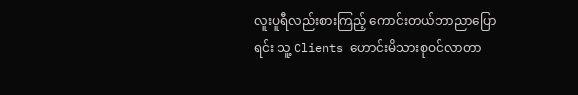လူးပူရီလည်းစားကြည့် ကောင်းတယ်ဘာညာပြောရင်း သူ့ Clients ဟောင်းမိသားစုဝင်လာတာ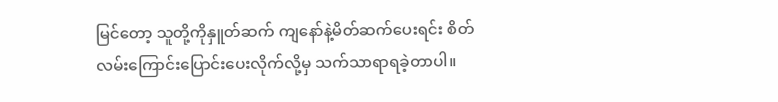မြင်တော့ သူတို့ကိုနှူတ်ဆက် ကျနော်နဲ့မိတ်ဆက်ပေးရင်း စိတ်လမ်းကြောင်းပြောင်းပေးလိုက်လို့မှ သက်သာရာရခဲ့တာပါ။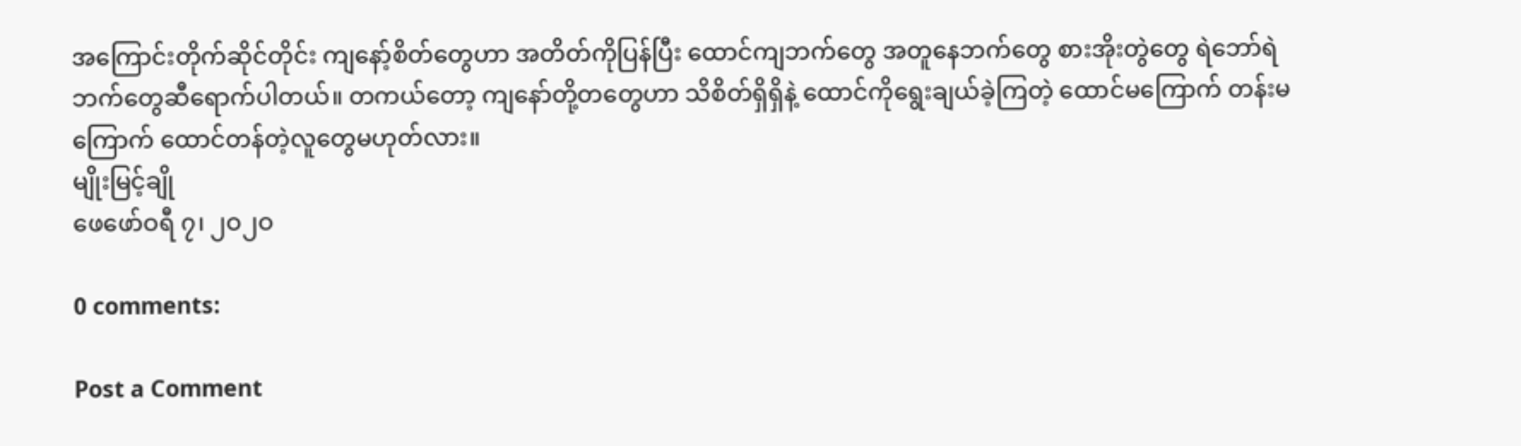အကြောင်းတိုက်ဆိုင်တိုင်း ကျနော့်စိတ်တွေဟာ အတိတ်ကိုပြန်ပြီး ထောင်ကျဘက်တွေ အတူနေဘက်တွေ စားအိုးတွဲတွေ ရဲဘော်ရဲဘက်တွေဆီရောက်ပါတယ်။ တကယ်တော့ ကျနော်တို့တတွေဟာ သိစိတ်ရှိရှိနဲ့ ထောင်ကိုရွေးချယ်ခဲ့ကြတဲ့ ထောင်မကြောက် တန်းမကြောက် ထောင်တန်တဲ့လူတွေမဟုတ်လား။
မျိုးမြင့်ချို
ဖေဖော်ဝရီ ၇၊ ၂ဝ၂ဝ

0 comments:

Post a Comment